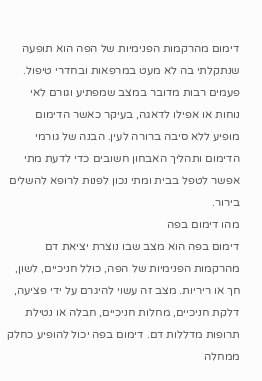דימום מהרקמות הפנימיות של הפה הוא תופעה שנתקלתי בה לא מעט במרפאות ובחדרי טיפול. פעמים רבות מדובר במצב שמפתיע וגורם לאי נוחות או אפילו לדאגה, בעיקר כאשר הדימום מופיע ללא סיבה ברורה לעין. הבנה של גורמי הדימום ותהליך האבחון חשובים כדי לדעת מתי אפשר לטפל בבית ומתי נכון לפנות לרופא להשלים בירור.
מהו דימום בפה
דימום בפה הוא מצב שבו נוצרת יציאת דם מהרקמות הפנימיות של הפה, כולל חניכיים, לשון, חך או ריריות. מצב זה עשוי להיגרם על ידי פציעה, דלקת חניכיים, מחלות חניכיים, חבלה או נטילת תרופות מדללות דם. דימום בפה יכול להופיע כחלק ממחלה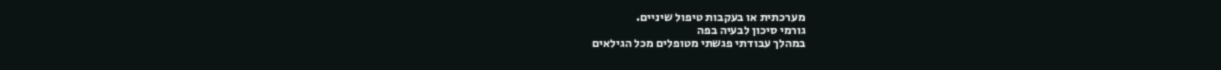מערכתית או בעקבות טיפול שיניים.
גורמי סיכון לבעיה בפה
במהלך עבודתי פגשתי מטופלים מכל הגילאים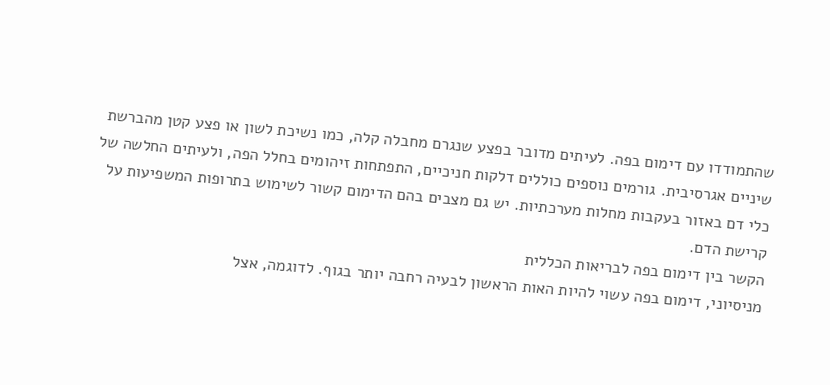שהתמודדו עם דימום בפה. לעיתים מדובר בפצע שנגרם מחבלה קלה, כמו נשיכת לשון או פצע קטן מהברשת שיניים אגרסיבית. גורמים נוספים כוללים דלקות חניכיים, התפתחות זיהומים בחלל הפה, ולעיתים החלשה של כלי דם באזור בעקבות מחלות מערכתיות. יש גם מצבים בהם הדימום קשור לשימוש בתרופות המשפיעות על קרישת הדם.
הקשר בין דימום בפה לבריאות הכללית
מניסיוני, דימום בפה עשוי להיות האות הראשון לבעיה רחבה יותר בגוף. לדוגמה, אצל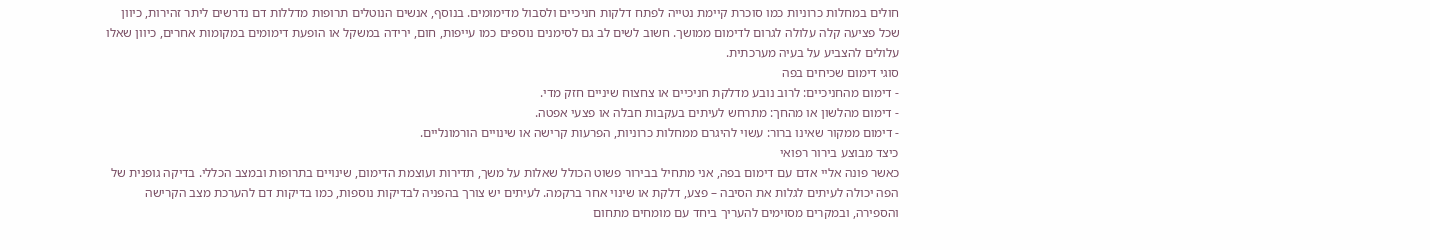חולים במחלות כרוניות כמו סוכרת קיימת נטייה לפתח דלקות חניכיים ולסבול מדימומים. בנוסף, אנשים הנוטלים תרופות מדללות דם נדרשים ליתר זהירות, כיוון שכל פציעה קלה עלולה לגרום לדימום ממושך. חשוב לשים לב גם לסימנים נוספים כמו עייפות, חום, ירידה במשקל או הופעת דימומים במקומות אחרים, כיוון שאלו עלולים להצביע על בעיה מערכתית.
סוגי דימום שכיחים בפה
- דימום מהחניכיים: לרוב נובע מדלקת חניכיים או צחצוח שיניים חזק מדי.
- דימום מהלשון או מהחך: מתרחש לעיתים בעקבות חבלה או פצעי אפטה.
- דימום ממקור שאינו ברור: עשוי להיגרם ממחלות כרוניות, הפרעות קרישה או שינויים הורמונליים.
כיצד מבוצע בירור רפואי
כאשר פונה אליי אדם עם דימום בפה, אני מתחיל בבירור פשוט הכולל שאלות על משך, תדירות ועוצמת הדימום, שינויים בתרופות ובמצב הכללי. בדיקה גופנית של הפה יכולה לעיתים לגלות את הסיבה – פצע, דלקת או שינוי אחר ברקמה. לעיתים יש צורך בהפניה לבדיקות נוספות, כמו בדיקות דם להערכת מצב הקרישה והספירה, ובמקרים מסוימים להעריך ביחד עם מומחים מתחום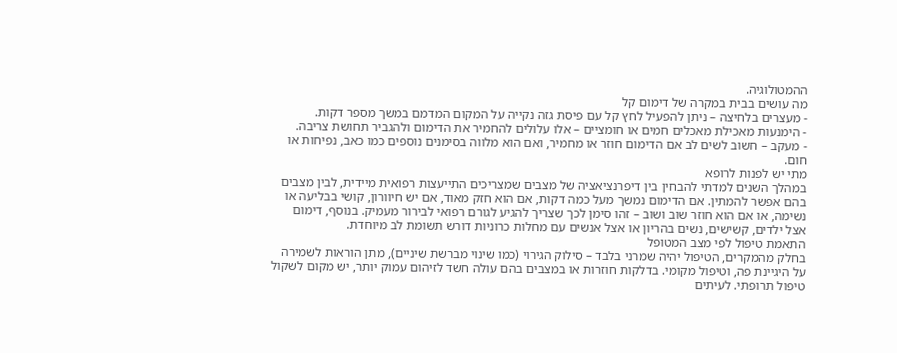ההמטולוגיה.
מה עושים בבית במקרה של דימום קל
- מעצרים בלחיצה – ניתן להפעיל לחץ קל עם פיסת גזה נקייה על המקום המדמם במשך מספר דקות.
- הימנעות מאכילת מאכלים חמים או חומציים – אלו עלולים להחמיר את הדימום ולהגביר תחושת צריבה.
- מעקב – חשוב לשים לב אם הדימום חוזר או מחמיר, ואם הוא מלווה בסימנים נוספים כמו כאב, נפיחות או חום.
מתי יש לפנות לרופא
במהלך השנים למדתי להבחין בין דיפרנציאציה של מצבים שמצריכים התייעצות רפואית מיידית, לבין מצבים בהם אפשר להמתין. אם הדימום נמשך מעל כמה דקות, אם הוא חזק מאוד, אם יש חיוורון, קושי בבליעה או נשימה, או אם הוא חוזר שוב ושוב – זהו סימן לכך שצריך להגיע לגורם רפואי לבירור מעמיק. בנוסף, דימום אצל ילדים, קשישים, נשים בהריון או אצל אנשים עם מחלות כרוניות דורש תשומת לב מיוחדת.
התאמת טיפול לפי מצב המטופל
בחלק מהמקרים, הטיפול יהיה שמרני בלבד – סילוק הגירוי (כמו שינוי מברשת שיניים), מתן הוראות לשמירה על היגיינת פה, וטיפול מקומי. בדלקות חוזרות או במצבים בהם עולה חשד לזיהום עמוק יותר, יש מקום לשקול טיפול תרופתי. לעיתים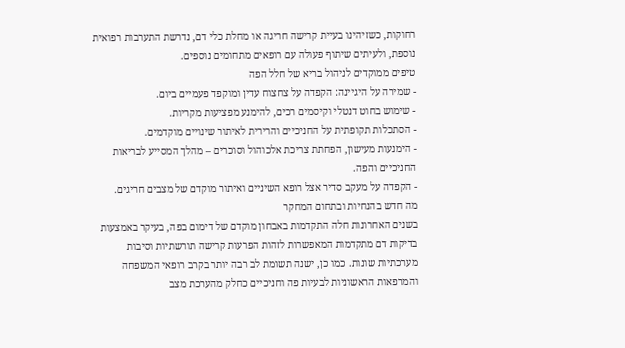רחוקות, כשזיהינו בעיית קרישה חריגה או מחלת כלי דם, נדרשת התערבות רפואית נוספת, ולעיתים שיתוף פעולה עם רופאים מתחומים נוספים.
טיפים ממוקדים לניהול בריא של חלל הפה
- שמירה על היגיינה: הקפדה על צחצוח עדין ומוקפד פעמיים ביום.
- שימוש בחוט דנטלי וקיסמים רכים, להימנע מפציעות מקריות.
- הסתכלות תקופתית על החניכיים והרירית לאיתור שינויים מוקדמים.
- הימנעות מעישון, הפחתת צריכת אלכוהול וסוכרים – מהלך המסייע לבריאות החניכיים והפה.
- הקפדה על מעקב סדיר אצל רופא השיניים ואיתור מוקדם של מצבים חריגים.
מה חדש בהנחיות ובתחום המחקר
בשנים האחרונות חלה התקדמות באבחון מוקדם של דימום בפה, בעיקר באמצעות בדיקות דם מתקדמות המאפשרות לזהות הפרעות קרישה תורשתיות וסיבות מערכתיות שונות. כמו כן, ישנה תשומת לב רבה יותר בקרב רופאי המשפחה והמרפאות הראשוניות לבעיות פה וחניכיים כחלק מהערכת מצב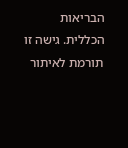הבריאות הכללית. גישה זו תורמת לאיתור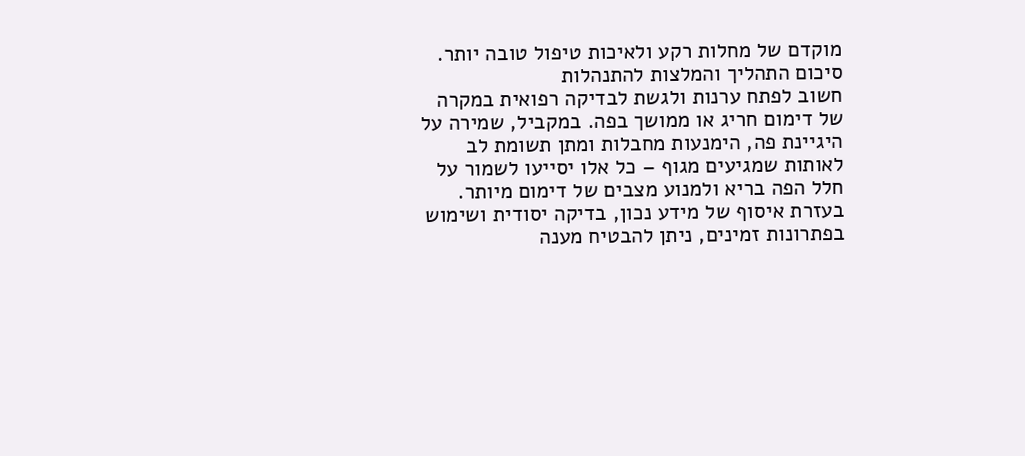מוקדם של מחלות רקע ולאיכות טיפול טובה יותר.
סיכום התהליך והמלצות להתנהלות
חשוב לפתח ערנות ולגשת לבדיקה רפואית במקרה של דימום חריג או ממושך בפה. במקביל, שמירה על היגיינת פה, הימנעות מחבלות ומתן תשומת לב לאותות שמגיעים מגוף – כל אלו יסייעו לשמור על חלל הפה בריא ולמנוע מצבים של דימום מיותר. בעזרת איסוף של מידע נכון, בדיקה יסודית ושימוש בפתרונות זמינים, ניתן להבטיח מענה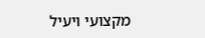מקצועי ויעיל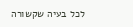לכל בעיה שקשורה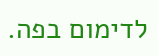לדימום בפה.